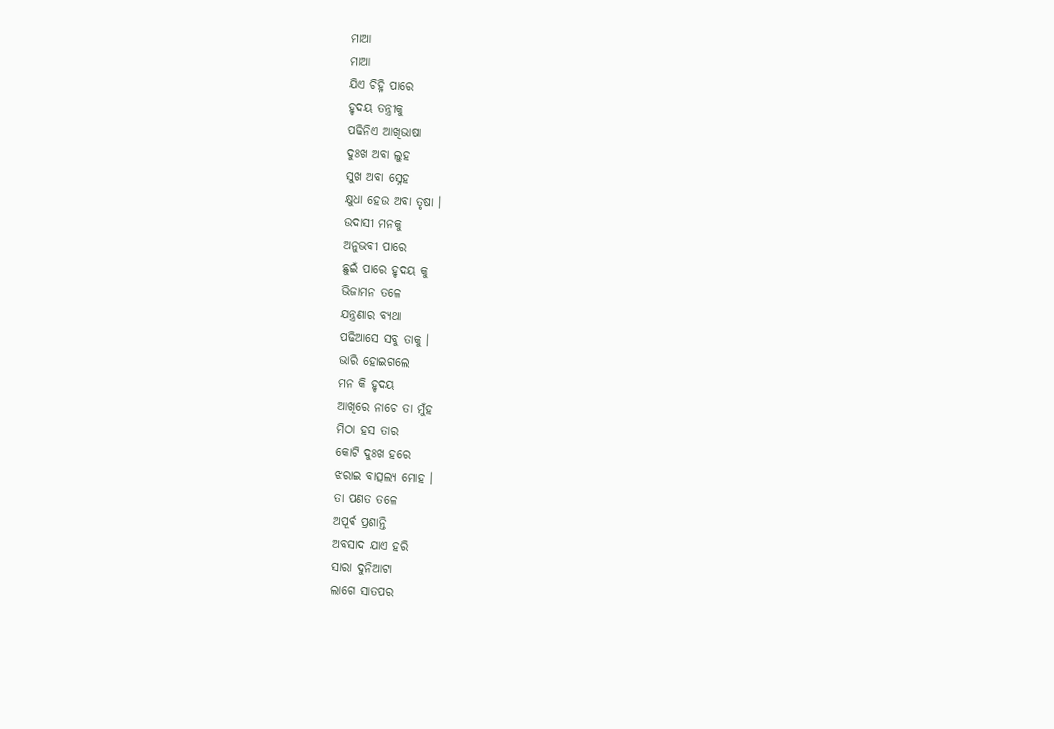ମାଆ
ମାଆ
ଯିଏ ଚିହ୍ନି ପାରେ
ହୃଦୟ ତନ୍ତ୍ରୀକୁ
ପଢିନିଏ ଆଖିଭାଷା
ଦୁଃଖ ଅବା ଲୁହ
ସୁଖ ଅବା ସ୍ନେହ
କ୍ଷୁଧା ହେଉ ଅବା ତୃଷା ।
ଉଦାସୀ ମନକୁ
ଅନୁଭବୀ ପାରେ
ଛୁଇଁ ପାରେ ହୃଦୟ କୁ
ଭିଜାମନ ତଳେ
ଯନ୍ତ୍ରଣାର ବ୍ୟଥା
ପଢିଆସେ ସବୁ ତାକୁ ।
ଭାରି ହୋଇଗଲେ
ମନ କି ହୃଦୟ
ଆଖିରେ ନାଚେ ତା ମୁଁହ
ମିଠା ହସ ତାର
କୋଟି ଦୁଃଖ ହରେ
ଝରାଇ ବାତ୍ସଲ୍ୟ ମୋହ ।
ତା ପଣତ ତଳେ
ଅପୂର୍ଵ ପ୍ରଶାନ୍ତି
ଅବସାଦ ଯାଏ ହରି
ସାରା ଦୁନିଆଟା
ଲାଗେ ସାତପର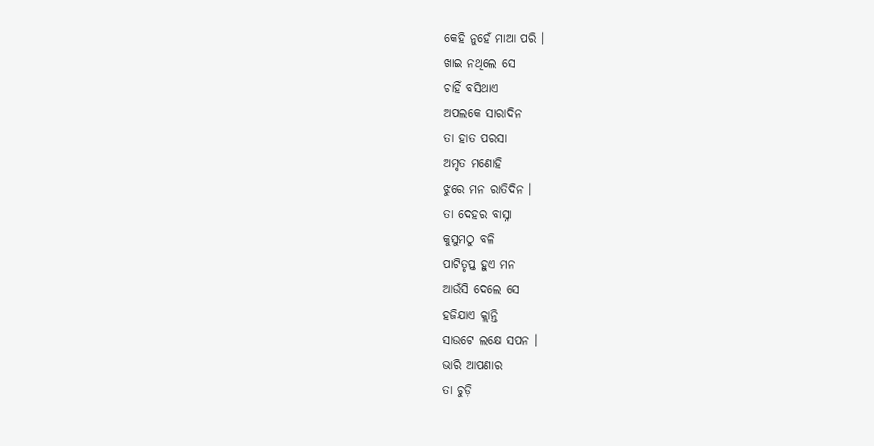କେହି ନୁହେଁ ମାଆ ପରି ।
ଖାଇ ନଥିଲେ ସେ
ଚାହିଁ ବସିଥାଏ
ଅପଲକେ ସାରାଦିନ
ତା ହାତ ପରସା
ଅମୃତ ମଣୋହି
ଝୁରେ ମନ ରାତିଦିନ ।
ତା ଦେହର ବାସ୍ନା
କୁସୁମଠୁ ବଳି
ପାଟିତୃପ୍ତ ହୁଏ ମନ
ଆଉଁସି ଦେଲେ ସେ
ହଜିଯାଏ କ୍ଲାନ୍ତି
ସାଉଟେ ଲକ୍ଷେ ସପନ ।
ଭାରି ଆପଣାର
ତା ଚୁଡ଼ି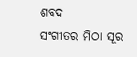ଶବଦ
ସଂଗୀତର ମିଠା ସୂର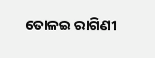ତୋଳଇ ରାଗିଣୀ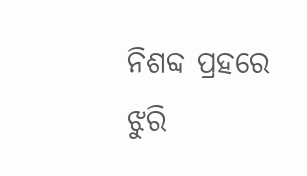ନିଶବ୍ଦ ପ୍ରହରେ
ଝୁରି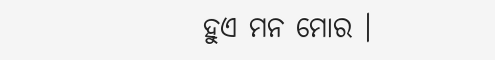ହୁଏ ମନ ମୋର ।